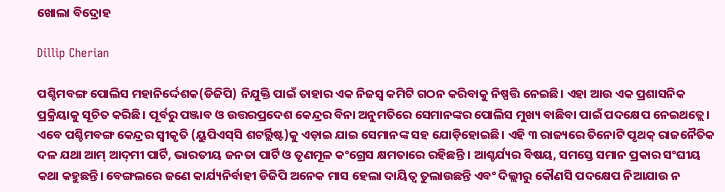ଖୋଲା ବିଦ୍ରୋହ

Dillip Cherian

ପଶ୍ଚିମବଙ୍ଗ ପୋଲିସ ମହାନିର୍ଦ୍ଦେଶକ(ଡିଜିପି) ନିଯୁକ୍ତି ପାଇଁ ତାହାର ଏକ ନିଜସ୍ବ କମିଟି ଗଠନ କରିବାକୁ ନିଷ୍ପତ୍ତି ନେଇଛି। ଏହା ଆଉ ଏକ ପ୍ରଶାସନିକ ପ୍ରକ୍ରିୟାକୁ ସୂଚିତ କରିଛି। ପୂର୍ବରୁ ପଞ୍ଜାବ ଓ ଉତ୍ତରପ୍ରଦେଶ କେନ୍ଦ୍ରର ବିନା ଅନୁମତିରେ ସେମାନଙ୍କର ପୋଲିସ ମୁଖ୍ୟ ବାଛିବା ପାଇଁ ପଦକ୍ଷେପ ନେଇଥତ୍ଲେ। ଏବେ ପଶ୍ଚିମବଙ୍ଗ କେନ୍ଦ୍ରର ସ୍ବୀକୃତି (ୟୁପିଏସ୍‍ସି ଶଟର୍ର୍ଲିଷ୍ଟ)କୁ ଏଡ଼ାଇ ଯାଇ ସେମାନଙ୍କ ସହ ଯୋଡ଼ିହୋଇଛି। ଏହି ୩ ରାଜ୍ୟରେ ତିନୋଟି ପୃଥକ୍‍ ରାଜନୈତିକ ଦଳ ଯଥା ଆମ୍‍ ଆଦ୍‍ମୀ ପାର୍ଟି, ଭାରତୀୟ ଜନତା ପାର୍ଟି ଓ ତୃଣମୂଳ କଂଗ୍ରେସ କ୍ଷମତାରେ ରହିଛନ୍ତି । ଆଶ୍ଚର୍ଯ୍ୟର ବିଷୟ, ସମସ୍ତେ ସମାନ ପ୍ରକାର ସଂଘୀୟ କଥା କହୁଛନ୍ତି। ବେଙ୍ଗଲରେ ଜଣେ କାର୍ଯ୍ୟନିର୍ବାହୀ ଡିଜିପି ଅନେକ ମାସ ହେଲା ଦାୟିତ୍ୱ ତୁଲାଉଛନ୍ତି ଏବଂ ଦିଲ୍ଲୀରୁ କୌଣସି ପଦକ୍ଷେପ ନିଆଯାଉ ନ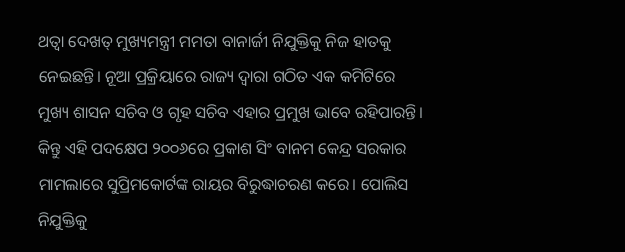ଥତ୍ବା ଦେଖତ୍ ମୁଖ୍ୟମନ୍ତ୍ରୀ ମମତା ବାନାର୍ଜୀ ନିଯୁକ୍ତିକୁ ନିଜ ହାତକୁ ନେଇଛନ୍ତି। ନୂଆ ପ୍ରକ୍ରିୟାରେ ରାଜ୍ୟ ଦ୍ୱାରା ଗଠିତ ଏକ କମିଟିରେ ମୁଖ୍ୟ ଶାସନ ସଚିବ ଓ ଗୃହ ସଚିବ ଏହାର ପ୍ରମୁଖ ଭାବେ ରହିପାରନ୍ତି। କିନ୍ତୁ ଏହି ପଦକ୍ଷେପ ୨୦୦୬ରେ ପ୍ରକାଶ ସିଂ ବାନମ କେନ୍ଦ୍ର ସରକାର ମାମଲାରେ ସୁପ୍ରିମକୋର୍ଟଙ୍କ ରାୟର ବିରୁଦ୍ଧାଚରଣ କରେ। ପୋଲିସ ନିଯୁକ୍ତିକୁ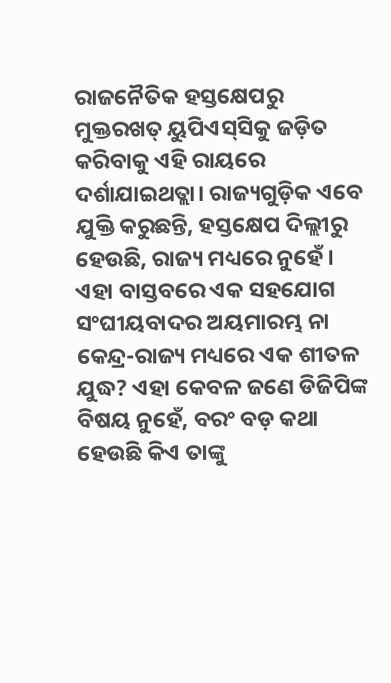ରାଜନୈତିକ ହସ୍ତକ୍ଷେପରୁ ମୁକ୍ତରଖତ୍ ୟୁପିଏସ୍‍ସିକୁ ଜଡ଼ିତ କରିବାକୁ ଏହି ରାୟରେ ଦର୍ଶାଯାଇଥତ୍ଲା। ରାଜ୍ୟଗୁଡ଼ିକ ଏବେ ଯୁକ୍ତି କରୁଛନ୍ତି, ହସ୍ତକ୍ଷେପ ଦିଲ୍ଲୀରୁ ହେଉଛି, ରାଜ୍ୟ ମଧ୍ୟରେ ନୁହେଁ। ଏହା ବାସ୍ତବରେ ଏକ ସହଯୋଗ ସଂଘୀୟବାଦର ଅୟମାରମ୍ଭ ନା କେନ୍ଦ୍ର-ରାଜ୍ୟ ମଧ୍ୟରେ ଏକ ଶୀତଳ ଯୁଦ୍ଧ? ଏହା କେବଳ ଜଣେ ଡିଜିପିଙ୍କ ବିଷୟ ନୁହେଁ, ବରଂ ବଡ଼ କଥା ହେଉଛି କିଏ ତାଙ୍କୁ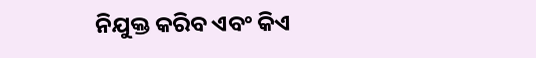ନିଯୁକ୍ତ କରିବ ଏବଂ କିଏ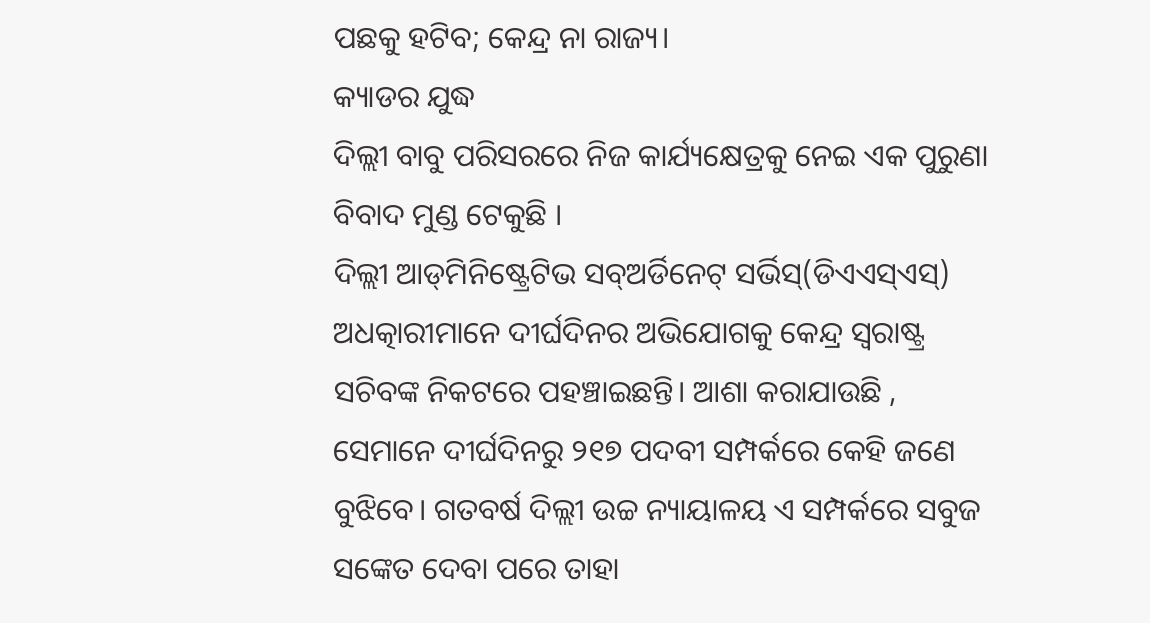ପଛକୁ ହଟିବ; କେନ୍ଦ୍ର ନା ରାଜ୍ୟ।
କ୍ୟାଡର ଯୁଦ୍ଧ
ଦିଲ୍ଲୀ ବାବୁ ପରିସରରେ ନିଜ କାର୍ଯ୍ୟକ୍ଷେତ୍ରକୁ ନେଇ ଏକ ପୁରୁଣା ବିବାଦ ମୁଣ୍ଡ ଟେକୁଛି ।
ଦିଲ୍ଲୀ ଆଡ୍‍ମିନିଷ୍ଟ୍ରେଟିଭ ସବ୍‍ଅର୍ଡିନେଟ୍‍ ସର୍ଭିସ୍‍(ଡିଏଏସ୍‍ଏସ୍‍) ଅଧତ୍କାରୀମାନେ ଦୀର୍ଘଦିନର ଅଭିଯୋଗକୁ କେନ୍ଦ୍ର ସ୍ବରାଷ୍ଟ୍ର ସଚିବଙ୍କ ନିକଟରେ ପହଞ୍ଚାଇଛନ୍ତି। ଆଶା କରାଯାଉଛି , ସେମାନେ ଦୀର୍ଘଦିନରୁ ୨୧୭ ପଦବୀ ସମ୍ପର୍କରେ କେହି ଜଣେ ବୁଝିବେ। ଗତବର୍ଷ ଦିଲ୍ଲୀ ଉଚ୍ଚ ନ୍ୟାୟାଳୟ ଏ ସମ୍ପର୍କରେ ସବୁଜ ସଙ୍କେତ ଦେବା ପରେ ତାହା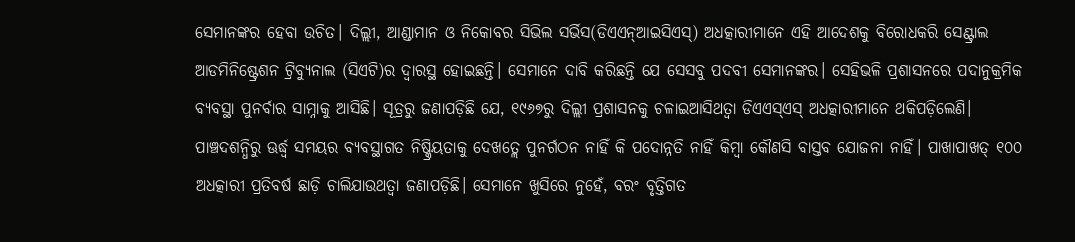ସେମାନଙ୍କର ହେବା ଉଚିତ। ଦିଲ୍ଲୀ, ଆଣ୍ଡାମାନ ଓ ନିକୋବର ସିଭିଲ ସର୍ଭିସ(ଡିଏଏନ୍‍ଆଇସିଏସ୍‍) ଅଧତ୍କାରୀମାନେ ଏହି ଆଦେଶକୁ ବିରୋଧକରି ସେଣ୍ଟ୍ରାଲ ଆଡମିନିଷ୍ଟ୍ରେଶନ ଟ୍ରିବ୍ୟୁନାଲ (ସିଏଟି)ର ଦ୍ୱାରସ୍ଥ ହୋଇଛନ୍ତି। ସେମାନେ ଦାବି କରିଛନ୍ତି ଯେ ସେସବୁ ପଦବୀ ସେମାନଙ୍କର। ସେହିଭଳି ପ୍ରଶାସନରେ ପଦାନୁକ୍ରମିକ ବ୍ୟବସ୍ଥା ପୁନର୍ବାର ସାମ୍ନାକୁ ଆସିଛି। ସୂତ୍ରରୁ ଜଣାପଡ଼ିଛି ଯେ, ୧୯୬୭ରୁ ଦିଲ୍ଲୀ ପ୍ରଶାସନକୁ ଚଳାଇଆସିଥତ୍ବା ଡିଏଏସ୍‍ଏସ୍‍ ଅଧତ୍କାରୀମାନେ ଥକିପଡ଼ିଲେଣି। ପାଞ୍ଚଦଶନ୍ଧିରୁ ଊର୍ଦ୍ଧ୍ୱ ସମୟର ବ୍ୟବସ୍ଥାଗତ ନିଷ୍କ୍ରିୟତାକୁ ଦେଖତ୍ଲେ ପୁନର୍ଗଠନ ନାହିଁ କି ପଦୋନ୍ନତି ନାହିଁ କିମ୍ବା କୌଣସି ବାସ୍ତବ ଯୋଜନା ନାହିଁ। ପାଖାପାଖତ୍ ୧୦୦ ଅଧତ୍କାରୀ ପ୍ରତିବର୍ଷ ଛାଡ଼ି ଚାଲିଯାଉଥତ୍ବା ଜଣାପଡ଼ିଛି। ସେମାନେ ଖୁସିରେ ନୁହେଁ, ବରଂ ବୃତ୍ତିଗତ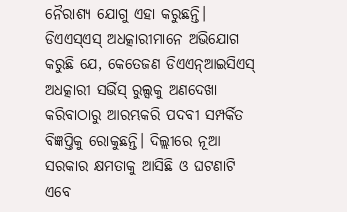ନୈରାଶ୍ୟ ଯୋଗୁ ଏହା କରୁଛନ୍ତି। ଡିଏଏସ୍‍ଏସ୍‍ ଅଧତ୍କାରୀମାନେ ଅଭିଯୋଗ କରୁଛି ଯେ, କେତେଜଣ ଡିଏଏନ୍‍ଆଇସିଏସ୍‍ ଅଧତ୍କାରୀ ସର୍ଭିସ୍‍ ରୁଲ୍ସକୁ ଅଣଦେଖା କରିବାଠାରୁ ଆରମ୍ଭକରି ପଦବୀ ସମ୍ପର୍କିତ ବିଜ୍ଞପ୍ତିକୁ ରୋକୁଛନ୍ତି। ଦିଲ୍ଲୀରେ ନୂଆ ସରକାର କ୍ଷମତାକୁ ଆସିଛି ଓ ଘଟଣାଟି ଏବେ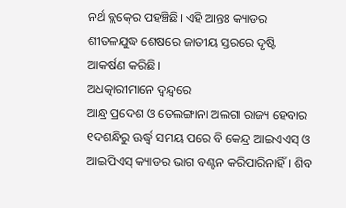ନର୍ଥ ବ୍ଲକ୍‍ରେ ପହଞ୍ଚିଛି। ଏହି ଆନ୍ତଃ କ୍ୟାଡର ଶୀତଳଯୁଦ୍ଧ ଶେଷରେ ଜାତୀୟ ସ୍ତରରେ ଦୃଷ୍ଟି ଆକର୍ଷଣ କରିଛି।
ଅଧତ୍କାରୀମାନେ ଦ୍ୱନ୍ଦ୍ୱରେ
ଆନ୍ଧ୍ର ପ୍ରଦେଶ ଓ ତେଲଙ୍ଗାନା ଅଲଗା ରାଜ୍ୟ ହେବାର ୧ଦଶନ୍ଧିରୁ ଊର୍ଦ୍ଧ୍ୱ ସମୟ ପରେ ବି କେନ୍ଦ୍ର ଆଇଏଏସ୍‍ ଓ ଆଇପିଏସ୍‍ କ୍ୟାଡର ଭାଗ ବଣ୍ଟନ କରିପାରିନାହିଁ। ଶିବ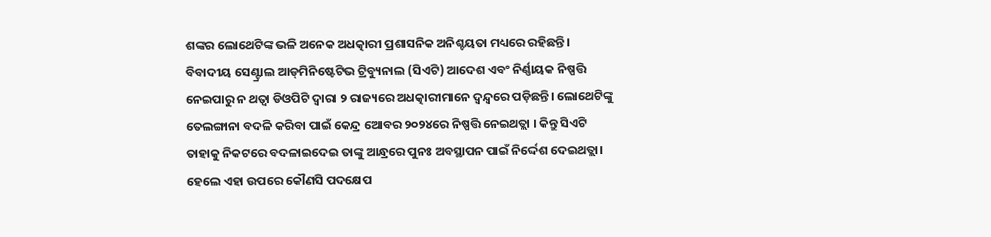ଶଙ୍କର ଲୋଥେଟିଙ୍କ ଭଳି ଅନେକ ଅଧତ୍କାରୀ ପ୍ରଶାସନିକ ଅନିଶ୍ଚୟତା ମଧ୍ୟରେ ରହିଛନ୍ତି। ବିବାଦୀୟ ସେଣ୍ଟ୍ରାଲ ଆଡ୍‍ମିନିଷ୍ଟେଟିଭ ଟ୍ରିବ୍ୟୁନାଲ (ସିଏଟି) ଆଦେଶ ଏବଂ ନିର୍ଣ୍ଣାୟକ ନିଷ୍ପତ୍ତି ନେଇପାରୁ ନ ଥତ୍ବା ଡିଓପିଟି ଦ୍ୱାରା ୨ ରାଜ୍ୟରେ ଅଧତ୍କାରୀମାନେ ଦ୍ୱନ୍ଦ୍ୱରେ ପଡ଼ିଛନ୍ତି। ଲୋଥେଟିଙ୍କୁ ତେଲଙ୍ଗାନା ବଦଳି କରିବା ପାଇଁ କେନ୍ଦ୍ର ଅୋବର ୨୦୨୪ରେ ନିଷ୍ପତ୍ତି ନେଇଥତ୍ଲା । କିନ୍ତୁ ସିଏଟି ତାହାକୁ ନିକଟରେ ବଦଳାଇଦେଇ ତାଙ୍କୁ ଆନ୍ଧ୍ରରେ ପୁନଃ ଅବସ୍ଥାପନ ପାଇଁ ନିର୍ଦ୍ଦେଶ ଦେଇଥତ୍ଲା। ହେଲେ ଏହା ଉପରେ କୌଣସି ପଦକ୍ଷେପ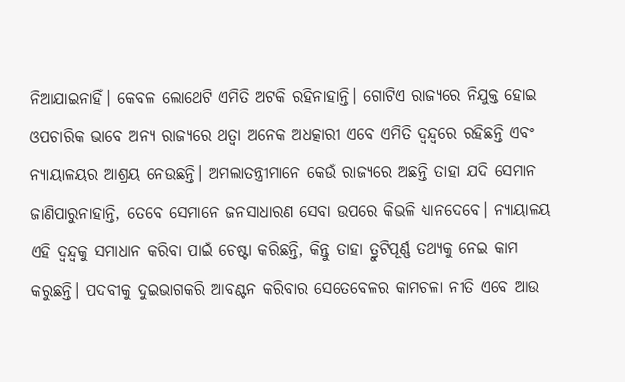ନିଆଯାଇନାହିଁ। କେବଳ ଲୋଥେଟି ଏମିତି ଅଟକି ରହିନାହାନ୍ତି। ଗୋଟିଏ ରାଜ୍ୟରେ ନିଯୁକ୍ତ ହୋଇ ଓପଚାରିକ ଭାବେ ଅନ୍ୟ ରାଜ୍ୟରେ ଥତ୍ବା ଅନେକ ଅଧତ୍କାରୀ ଏବେ ଏମିତି ଦ୍ୱନ୍ଦ୍ୱରେ ରହିଛନ୍ତି ଏବଂ ନ୍ୟାୟାଳୟର ଆଶ୍ରୟ ନେଉଛନ୍ତି। ଅମଲାତନ୍ତ୍ରୀମାନେ କେଉଁ ରାଜ୍ୟରେ ଅଛନ୍ତି ତାହା ଯଦି ସେମାନ ଜାଣିପାରୁନାହାନ୍ତି, ତେବେ ସେମାନେ ଜନସାଧାରଣ ସେବା ଉପରେ କିଭଳି ଧ୍ୟାନଦେବେ। ନ୍ୟାୟାଳୟ ଏହି ଦ୍ୱନ୍ଦ୍ୱକୁ ସମାଧାନ କରିବା ପାଇଁ ଚେଷ୍ଟା କରିଛନ୍ତି, କିନ୍ତୁ ତାହା ତ୍ରୁଟିପୂର୍ଣ୍ଣ ତଥ୍ୟକୁ ନେଇ କାମ କରୁଛନ୍ତି। ପଦବୀକୁ ଦୁଇଭାଗକରି ଆବଣ୍ଟନ କରିବାର ସେତେବେଳର କାମଚଳା ନୀତି ଏବେ ଆଉ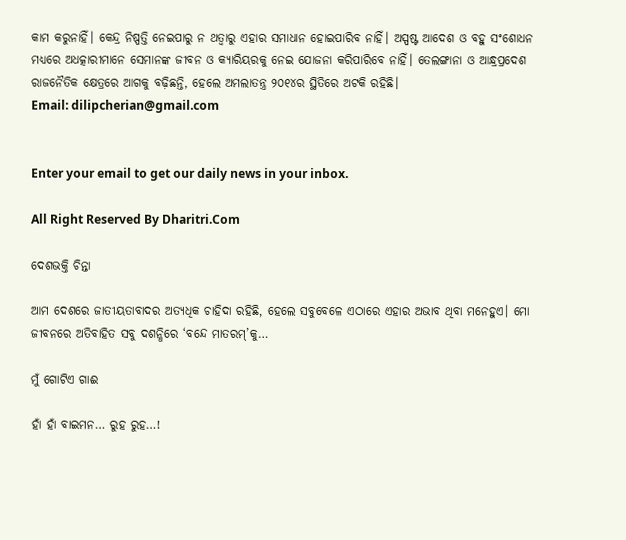କାମ କରୁନାହିଁ। କେନ୍ଦ୍ର ନିଷ୍ପତ୍ତି ନେଇପାରୁ ନ ଥତ୍ବାରୁ ଏହାର ସମାଧାନ ହୋଇପାରିବ ନାହିଁ। ଅସ୍ପଷ୍ଟ ଆଦେଶ ଓ ବହୁ ସଂଶୋଧନ ମଧ୍ୟରେ ଅଧତ୍କାରୀମାନେ ସେମାନଙ୍କ ଜୀବନ ଓ କ୍ୟାରିୟରକୁ ନେଇ ଯୋଜନା କରିପାରିବେ ନାହିଁ। ତେଲଙ୍ଗାନା ଓ ଆନ୍ଧ୍ରପ୍ରଦେଶ ରାଜନୈତିକ କ୍ଷେତ୍ରରେ ଆଗକୁ ବଢ଼ିଛନ୍ତି, ହେଲେ ଅମଲାତନ୍ତ୍ର ୨୦୧୪ର ସ୍ଥିତିରେ ଅଟକି ରହିଛି।
Email: dilipcherian@gmail.com


Enter your email to get our daily news in your inbox.

All Right Reserved By Dharitri.Com

ଦେଶଭକ୍ତି ଚିନ୍ତା

ଆମ ଦେଶରେ ଜାତୀୟତାବାଦର ଅତ୍ୟଧିକ ଚାହିଦା ରହିଛି, ହେଲେ ସବୁବେଳେ ଏଠାରେ ଏହାର ଅଭାବ ଥିବା ମନେହୁଏ। ମୋ ଜୀବନରେ ଅତିବାହିତ ସବୁ ଦଶନ୍ଧିରେ ‘ବନ୍ଦେ ମାତରମ୍‌’କୁ…

ମୁଁ ଗୋଟିଏ ଗାଈ

ହାଁ ହାଁ ବାଇମନ… ରୁହ ରୁହ…!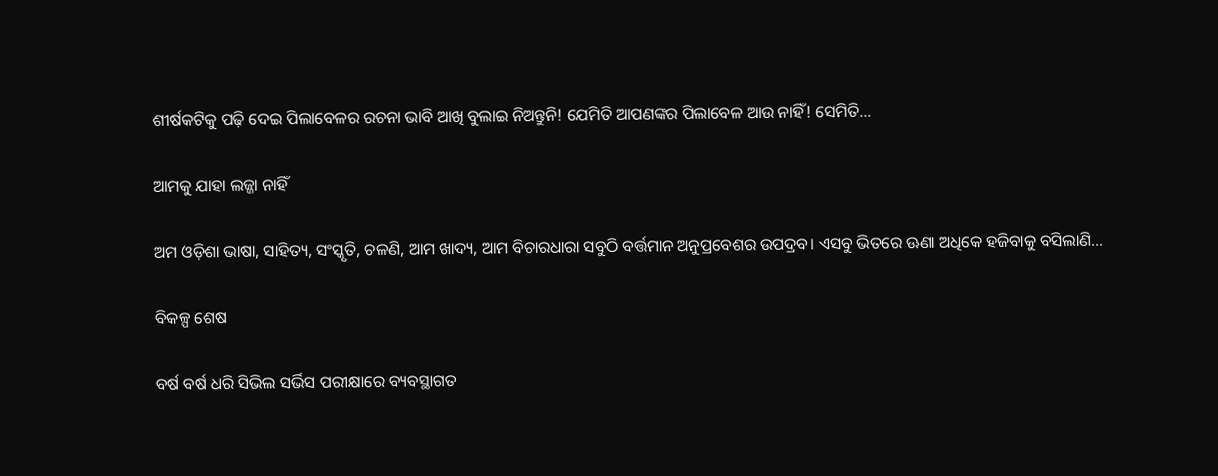ଶୀର୍ଷକଟିକୁ ପଢ଼ି ଦେଇ ପିଲାବେଳର ରଚନା ଭାବି ଆଖି ବୁଲାଇ ନିଅନ୍ତୁନି! ଯେମିତି ଆପଣଙ୍କର ପିଲାବେଳ ଆଉ ନାହିଁ! ସେମିତି…

ଆମକୁ ଯାହା ଲଜ୍ଜା ନାହିଁ

ଅମ ଓଡ଼ିଶା ଭାଷା, ସାହିତ୍ୟ, ସଂସ୍କୃତି, ଚଳଣି, ଆମ ଖାଦ୍ୟ, ଆମ ବିଚାରଧାରା ସବୁଠି ବର୍ତ୍ତମାନ ଅନୁପ୍ରବେଶର ଉପଦ୍ରବ। ଏସବୁ ଭିତରେ ଊଣା ଅଧିକେ ହଜିବାକୁ ବସିଲାଣି…

ବିକଳ୍ପ ଶେଷ

ବର୍ଷ ବର୍ଷ ଧରି ସିଭିଲ ସର୍ଭିସ ପରୀକ୍ଷାରେ ବ୍ୟବସ୍ଥାଗତ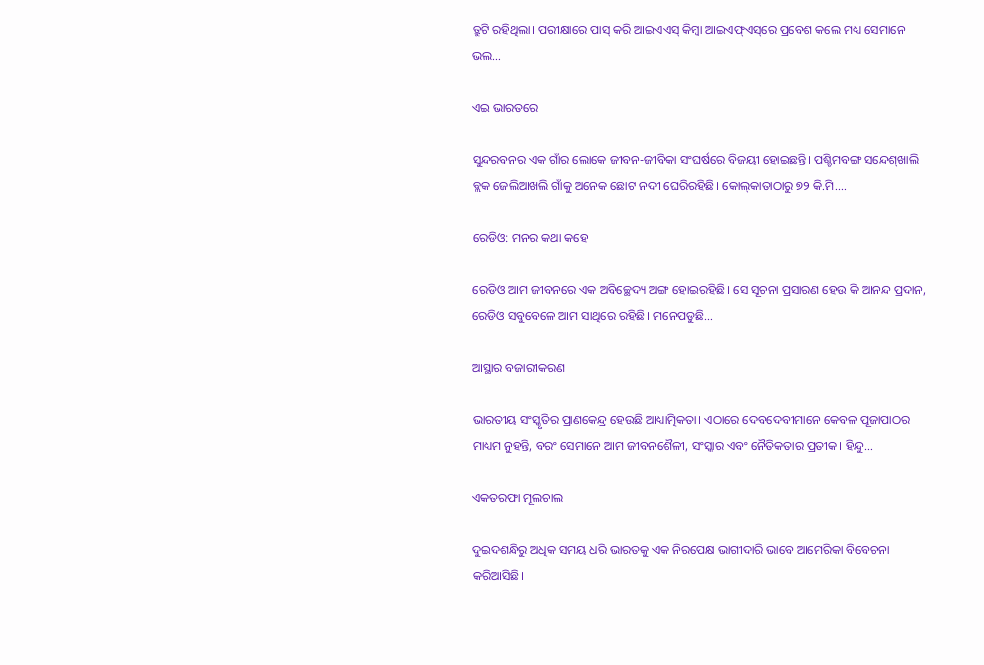ତ୍ରୁଟି ରହିଥିଲା। ପରୀକ୍ଷାରେ ପାସ୍‌ କରି ଆଇଏଏସ୍‌ କିମ୍ବା ଆଇଏଫ୍‌ଏସ୍‌ରେ ପ୍ରବେଶ କଲେ ମଧ୍ୟ ସେମାନେ ଭଲ…

ଏଇ ଭାରତରେ

ସୁନ୍ଦରବନର ଏକ ଗାଁର ଲୋକେ ଜୀବନ-ଜୀବିକା ସଂଘର୍ଷରେ ବିଜୟୀ ହୋଇଛନ୍ତି। ପଶ୍ଚିମବଙ୍ଗ ସନ୍ଦେଶ୍‌ଖାଲି ବ୍ଲକ ଜେଲିଆଖଲି ଗାଁକୁ ଅନେକ ଛୋଟ ନଦୀ ଘେରିରହିଛି। କୋଲ୍‌କାତାଠାରୁ ୭୨ କି.ମି.…

ରେଡିଓ: ମନର କଥା କହେ

ରେଡିଓ ଆମ ଜୀବନରେ ଏକ ଅବିଚ୍ଛେଦ୍ୟ ଅଙ୍ଗ ହୋଇରହିଛି। ସେ ସୂଚନା ପ୍ରସାରଣ ହେଉ କି ଆନନ୍ଦ ପ୍ରଦାନ, ରେଡିଓ ସବୁବେଳେ ଆମ ସାଥିରେ ରହିଛି। ମନେପଡୁଛି…

ଆସ୍ଥାର ବଜାରୀକରଣ

ଭାରତୀୟ ସଂସ୍କୃତିର ପ୍ରାଣକେନ୍ଦ୍ର ହେଉଛି ଆଧ୍ୟାତ୍ମିକତା। ଏଠାରେ ଦେବଦେବୀମାନେ କେବଳ ପୂଜାପାଠର ମାଧ୍ୟମ ନୁହନ୍ତି, ବରଂ ସେମାନେ ଆମ ଜୀବନଶୈଳୀ, ସଂସ୍କାର ଏବଂ ନୈତିକତାର ପ୍ରତୀକ। ହିନ୍ଦୁ…

ଏକତରଫା ମୂଲଚାଲ

ଦୁଇଦଶନ୍ଧିରୁ ଅଧିକ ସମୟ ଧରି ଭାରତକୁ ଏକ ନିରପେକ୍ଷ ଭାଗୀଦାରି ଭାବେ ଆମେରିକା ବିବେଚନା କରିଆସିଛି।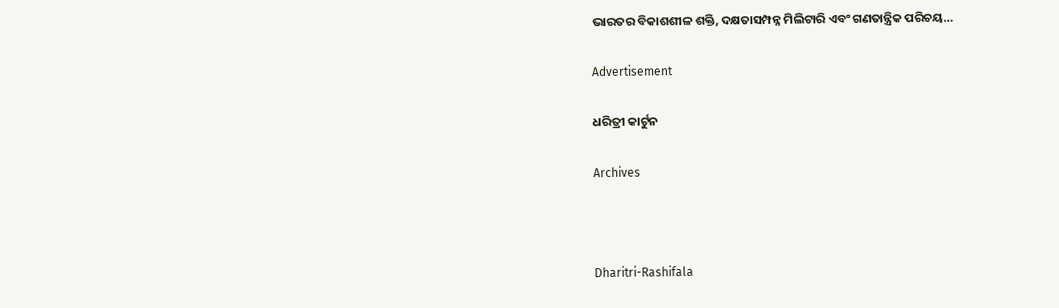ଭାରତର ବିକାଶଶୀଳ ଶକ୍ତି, ଦକ୍ଷତାସମ୍ପନ୍ନ ମିଲିଟାରି ଏବଂ ଗଣତାନ୍ତ୍ରିକ ପରିଚୟ…

Advertisement

ଧରିତ୍ରୀ କାର୍ଟୁନ

Archives



Dharitri-Rashifala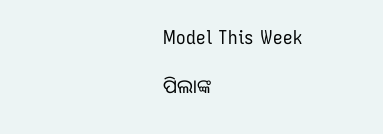Model This Week

ପିଲାଙ୍କ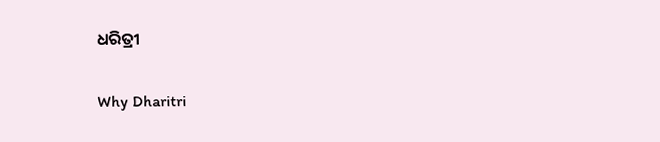ଧରିତ୍ରୀ

Why Dharitri